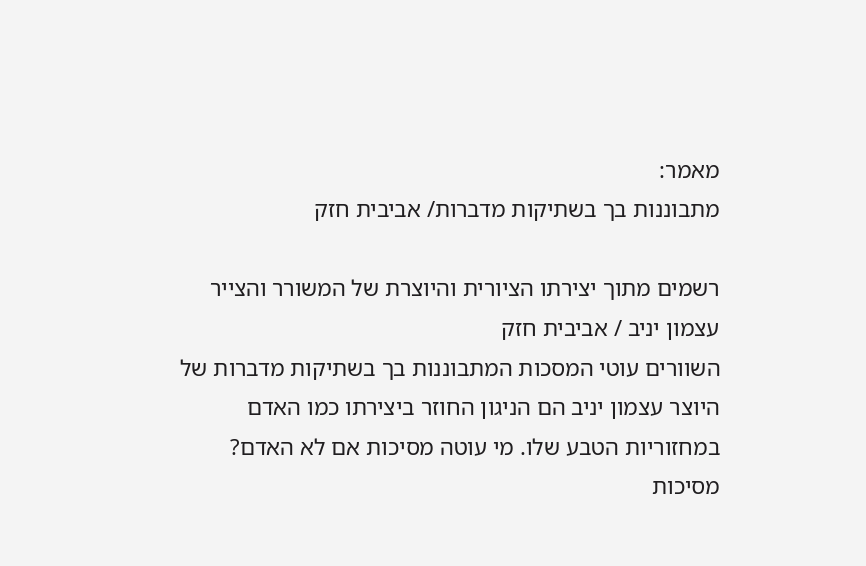מאמר:
מתבוננות בך בשתיקות מדברות/ אביבית חזק

רשמים מתוך יצירתו הציורית והיוצרת של המשורר והצייר עצמון יניב / אביבית חזק
השוורים עוטי המסכות המתבוננות בך בשתיקות מדברות של היוצר עצמון יניב הם הניגון החוזר ביצירתו כמו האדם במחזוריות הטבע שלו. מי עוטה מסיכות אם לא האדם? מסיכות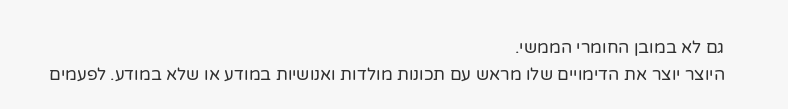גם לא במובן החומרי הממשי.
היוצר יוצר את הדימויים שלו מראש עם תכונות מולדות ואנושיות במודע או שלא במודע. לפעמים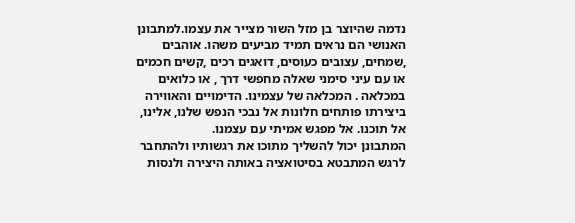נדמה שהיוצר בן מזל השור מצייר את עצמו.למתבונן האנושי הם נראים תמיד מביעים משהו. אוהבים ,שמחים, עצובים כעוסים, דואגים רכים ,קשים חכמים או עם עיני סימני שאלה מחפשי דרך , או כלואים במכלאה . המכלאה של עצמינו. הדימויים והאווירה ביצירתו פותחים חלונות אל נבכי הנפש שלנו, אלינו, אל תוכנו. אל מפגש אמיתי עם עצמנו.
המתבונן יכול להשליך מתוכו את רגשותיו ולהתחבר לרגש המתבטא בסיטואציה באותה היצירה ולנסות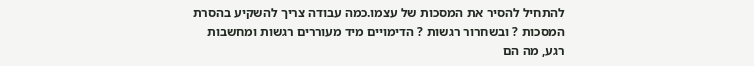להתחיל להסיר את המסכות של עצמו.כמה עבודה צריך להשקיע בהסרת המסכות ? ובשחרור רגשות ? הדימויים מיד מעוררים רגשות ומחשבות רגע, מה הם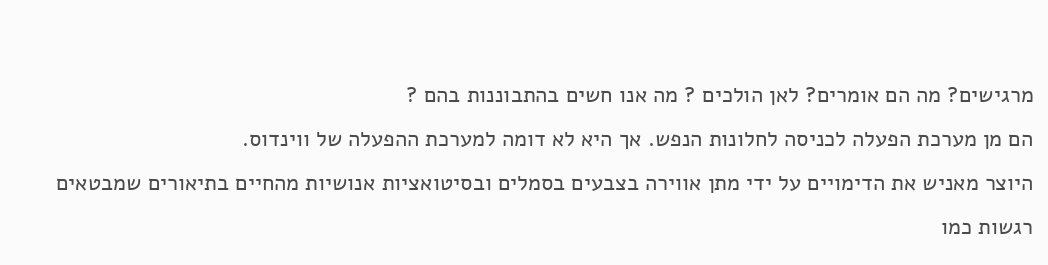מרגישים? מה הם אומרים? לאן הולכים ? מה אנו חשים בהתבוננות בהם ?
הם מן מערכת הפעלה לכניסה לחלונות הנפש. אך היא לא דומה למערכת ההפעלה של ווינדוס.
היוצר מאניש את הדימויים על ידי מתן אווירה בצבעים בסמלים ובסיטואציות אנושיות מהחיים בתיאורים שמבטאים
רגשות כמו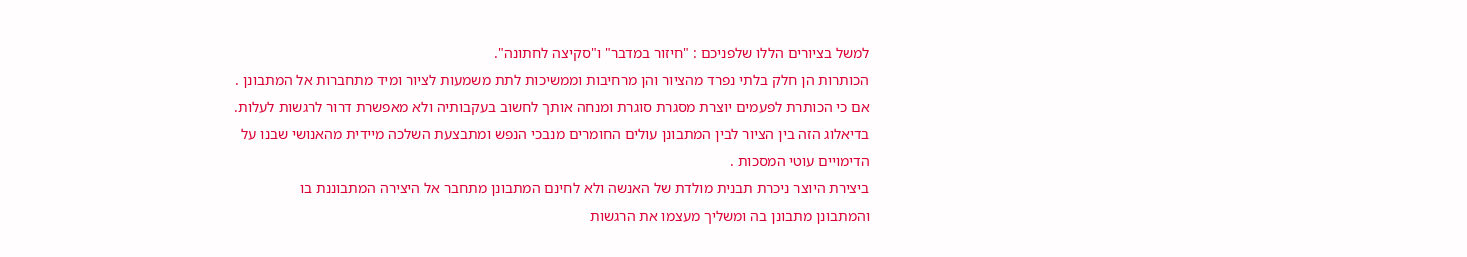למשל בציורים הללו שלפניכם : "חיזור במדבר" ו"סקיצה לחתונה".
הכותרות הן חלק בלתי נפרד מהציור והן מרחיבות וממשיכות לתת משמעות לציור ומיד מתחברות אל המתבונן .
אם כי הכותרת לפעמים יוצרת מסגרת סוגרת ומנחה אותך לחשוב בעקבותיה ולא מאפשרת דרור לרגשות לעלות.
בדיאלוג הזה בין הציור לבין המתבונן עולים החומרים מנבכי הנפש ומתבצעת השלכה מיידית מהאנושי שבנו על הדימויים עוטי המסכות .
ביצירת היוצר ניכרת תבנית מולדת של האנשה ולא לחינם המתבונן מתחבר אל היצירה המתבוננת בו
והמתבונן מתבונן בה ומשליך מעצמו את הרגשות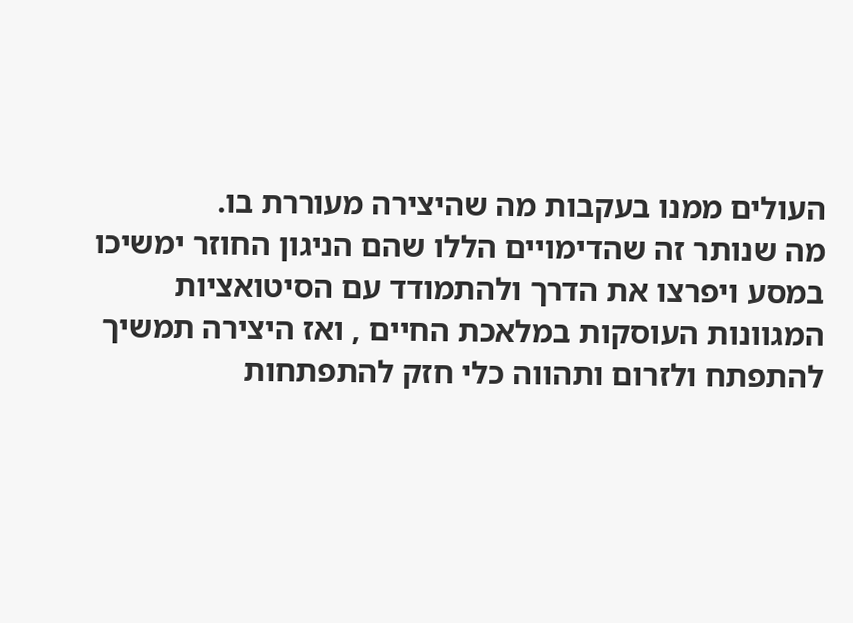העולים ממנו בעקבות מה שהיצירה מעוררת בו.
מה שנותר זה שהדימויים הללו שהם הניגון החוזר ימשיכו במסע ויפרצו את הדרך ולהתמודד עם הסיטואציות המגוונות העוסקות במלאכת החיים , ואז היצירה תמשיך להתפתח ולזרום ותהווה כלי חזק להתפתחות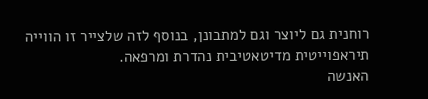רוחנית גם ליוצר וגם למתבונן, בנוסף לזה שלצייר זו הווייה תיראפוייטית מדיטאטיבית נהדרת ומרפאה.
האנשה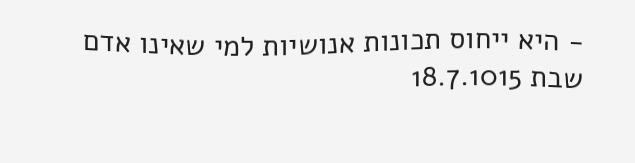- היא ייחוס תכונות אנושיות למי שאינו אדם
שבת 18.7.1015